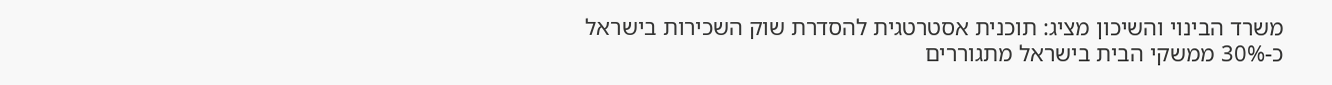משרד הבינוי והשיכון מציג: תוכנית אסטרטגית להסדרת שוק השכירות בישראל
כ-30% ממשקי הבית בישראל מתגוררים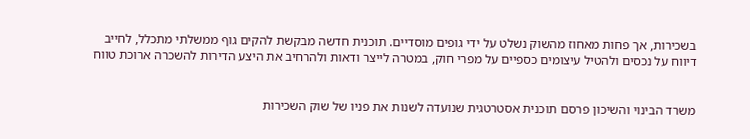בשכירות, אך פחות מאחוז מהשוק נשלט על ידי גופים מוסדיים. תוכנית חדשה מבקשת להקים גוף ממשלתי מתכלל, לחייב דיווח על נכסים ולהטיל עיצומים כספיים על מפרי חוק, במטרה לייצר ודאות ולהרחיב את היצע הדירות להשכרה ארוכת טווח


משרד הבינוי והשיכון פרסם תוכנית אסטרטגית שנועדה לשנות את פניו של שוק השכירות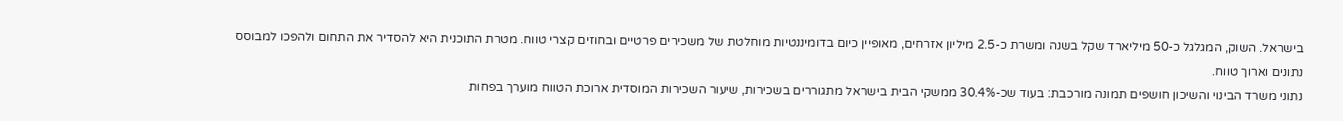בישראל. השוק, המגלגל כ-50 מיליארד שקל בשנה ומשרת כ-2.5 מיליון אזרחים, מאופיין כיום בדומיננטיות מוחלטת של משכירים פרטיים ובחוזים קצרי טווח. מטרת התוכנית היא להסדיר את התחום ולהפכו למבוסס נתונים וארוך טווח.
נתוני משרד הבינוי והשיכון חושפים תמונה מורכבת: בעוד שכ-30.4% ממשקי הבית בישראל מתגוררים בשכירות, שיעור השכירות המוסדית ארוכת הטווח מוערך בפחות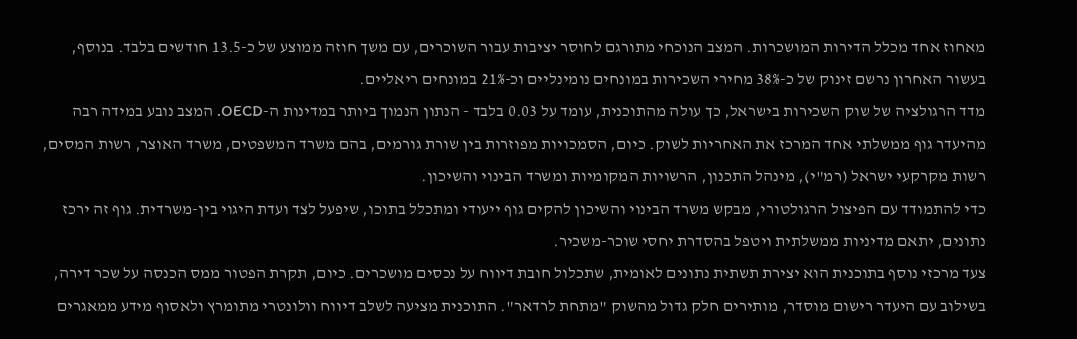מאחוז אחד מכלל הדירות המושכרות. המצב הנוכחי מתורגם לחוסר יציבות עבור השוכרים, עם משך חוזה ממוצע של כ-13.5 חודשים בלבד. בנוסף, בעשור האחרון נרשם זינוק של כ-38% מחירי השכירות במונחים נומינליים וכ-21% במונחים ריאליים.
מדד הרגולציה של שוק השכירות בישראל, כך עולה מהתוכנית, עומד על 0.03 בלבד - הנתון הנמוך ביותר במדינות ה-OECD. המצב נובע במידה רבה מהיעדר גוף ממשלתי אחד המרכז את האחריות לשוק. כיום, הסמכויות מפוזרות בין שורת גורמים, בהם משרד המשפטים, משרד האוצר, רשות המסים, רשות מקרקעי ישראל (רמ"י), מינהל התכנון, הרשויות המקומיות ומשרד הבינוי והשיכון.
כדי להתמודד עם הפיצול הרגולטורי, מבקש משרד הבינוי והשיכון להקים גוף ייעודי ומתכלל בתוכו, שיפעל לצד ועדת היגוי בין-משרדית. גוף זה ירכז נתונים, יתאם מדיניות ממשלתית ויטפל בהסדרת יחסי שוכר-משכיר.
צעד מרכזי נוסף בתוכנית הוא יצירת תשתית נתונים לאומית, שתכלול חובת דיווח על נכסים מושכרים. כיום, תקרת הפטור ממס הכנסה על שכר דירה, בשילוב עם היעדר רישום מוסדר, מותירים חלק גדול מהשוק "מתחת לרדאר". התוכנית מציעה לשלב דיווח וולונטרי מתומרץ ולאסוף מידע ממאגרים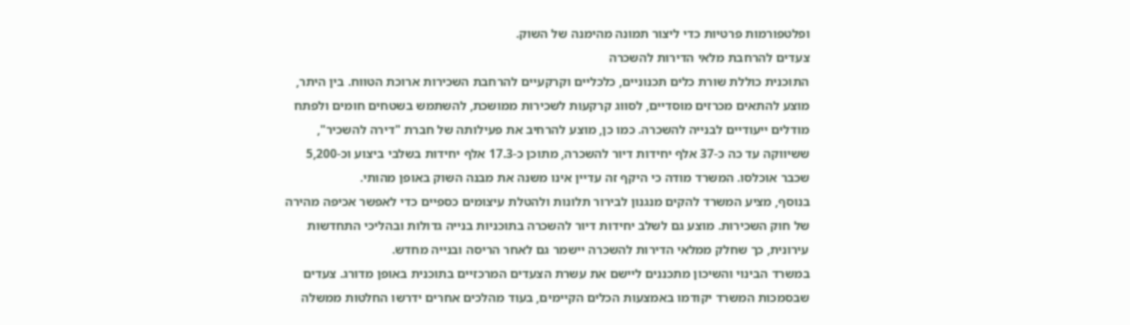ופלטפורמות פרטיות כדי ליצור תמונה מהימנה של השוק.
צעדים להרחבת מלאי הדירות להשכרה
התוכנית כוללת שורת כלים תכנוניים, כלכליים וקרקעיים להרחבת השכירות ארוכת הטווח. בין היתר, מוצע להתאים מכרזים מוסדיים, לסווג קרקעות לשכירות ממושכת, להשתמש בשטחים חומים ולפתח מודלים ייעודיים לבנייה להשכרה. כמו כן, מוצע להרחיב את פעילותה של חברת "דירה להשכיר", ששיווקה עד כה כ-37 אלף יחידות דיור להשכרה, מתוכן כ-17.3 אלף יחידות בשלבי ביצוע וכ-5,200 שכבר אוכלסו. המשרד מודה כי היקף זה עדיין אינו משנה את מבנה השוק באופן מהותי.
בנוסף, מציע המשרד להקים מנגנון לבירור תלונות ולהטלת עיצומים כספיים כדי לאפשר אכיפה מהירה של חוק השכירות. מוצע גם לשלב יחידות דיור להשכרה בתוכניות בנייה גדולות ובהליכי התחדשות עירונית, כך שחלק ממלאי הדירות להשכרה יישמר גם לאחר הריסה ובנייה מחדש.
במשרד הבינוי והשיכון מתכננים ליישם את עשרת הצעדים המרכזיים בתוכנית באופן מדורג. צעדים שבסמכות המשרד יקודמו באמצעות הכלים הקיימים, בעוד מהלכים אחרים ידרשו החלטות ממשלה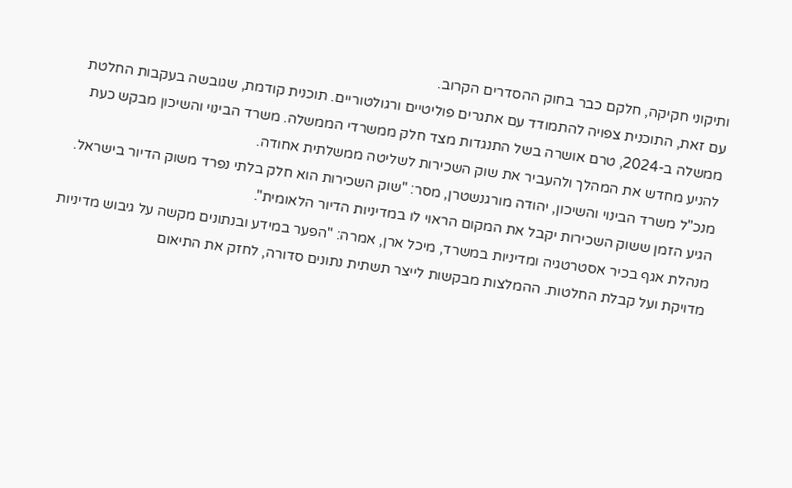ותיקוני חקיקה, חלקם כבר בחוק ההסדרים הקרוב.
עם זאת, התוכנית צפויה להתמודד עם אתגרים פוליטיים ורגולטוריים. תוכנית קודמת, שגובשה בעקבות החלטת ממשלה ב-2024, טרם אושרה בשל התנגדות מצד חלק ממשרדי הממשלה. משרד הבינוי והשיכון מבקש כעת להניע מחדש את המהלך ולהעביר את שוק השכירות לשליטה ממשלתית אחודה.
מנכ"ל משרד הבינוי והשיכון, יהודה מורגנשטרן, מסר: "שוק השכירות הוא חלק בלתי נפרד משוק הדיור בישראל. הגיע הזמן ששוק השכירות יקבל את המקום הראוי לו במדיניות הדיור הלאומית".
מנהלת אגף בכיר אסטרטגיה ומדיניות במשרד, מיכל ארן, אמרה: "הפער במידע ובנתונים מקשה על גיבוש מדיניות מדויקת ועל קבלת החלטות. ההמלצות מבקשות לייצר תשתית נתונים סדורה, לחזק את התיאום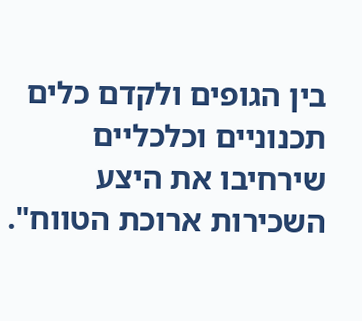בין הגופים ולקדם כלים תכנוניים וכלכליים שירחיבו את היצע השכירות ארוכת הטווח".